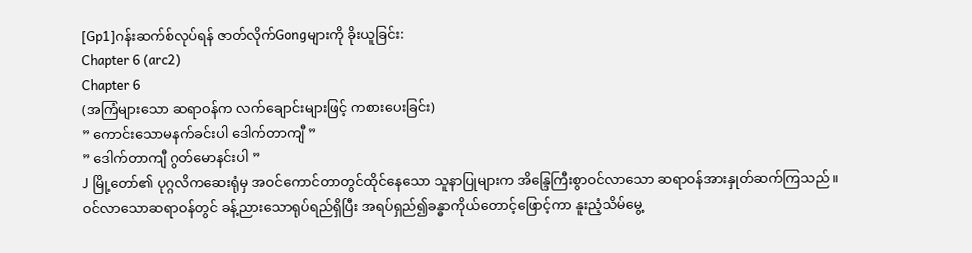[Gp1]ဂန်းဆက်စ်လုပ်ရန် ဇာတ်လိုက်Gongများကို ခိုးယူခြင်း:
Chapter 6 (arc2)
Chapter 6
(အကြံများသော ဆရာဝန်က လက်ချောင်းများဖြင့် ကစားပေးခြင်း)
” ကောင်းသောမနက်ခင်းပါ ဒေါက်တာကျီ ”
” ဒေါက်တာကျီ ဂွတ်မောနင်းပါ ”
J မြို့တော်၏ ပုဂ္ဂလိကဆေးရုံမှ အဝင်ကောင်တာတွင်ထိုင်နေသော သူနာပြုများက အိန္ဒြေကြီးစွာဝင်လာသော ဆရာဝန်အားနှုတ်ဆက်ကြသည်။ ဝင်လာသောဆရာဝန်တွင် ခန့်ညားသောရုပ်ရည်ရှိပြီး အရပ်ရှည်၍ခန္ဓာကိုယ်တောင့်ဖြောင့်ကာ နူးညံ့သိမ်မွေ့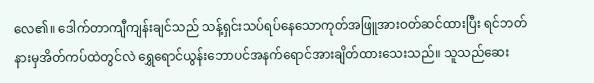လေ၏။ ဒေါက်တာကျီကျန်းချင်သည် သန့်ရှင်းသပ်ရပ်နေသောကုတ်အဖြူအားဝတ်ဆင်ထားပြီး ရင်ဘတ်နားမှအိတ်ကပ်ထဲတွင်လဲ ရွှေရောင်ယွန်းဘောပင်အနက်ရောင်အားချိတ်ထားသေးသည်။ သူသည်ဆေး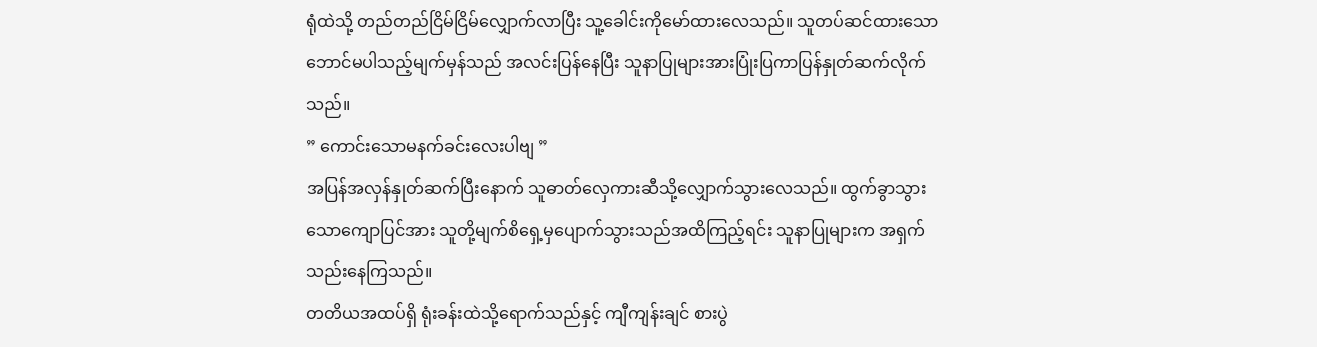ရုံထဲသို့ တည်တည်ငြိမ်ငြိမ်လျှောက်လာပြီး သူ့ခေါင်းကိုမော်ထားလေသည်။ သူတပ်ဆင်ထားသော ဘောင်မပါသည့်မျက်မှန်သည် အလင်းပြန်နေပြီး သူနာပြုများအားပြုံးပြကာပြန်နှုတ်ဆက်လိုက်သည်။
” ကောင်းသောမနက်ခင်းလေးပါဗျ ”
အပြန်အလှန်နှုတ်ဆက်ပြီးနောက် သူဓာတ်လှေကားဆီသို့လျှောက်သွားလေသည်။ ထွက်ခွာသွားသောကျောပြင်အား သူတို့မျက်စိရှေ့မှပျောက်သွားသည်အထိကြည့်ရင်း သူနာပြုများက အရှက်သည်းနေကြသည်။
တတိယအထပ်ရှိ ရုံးခန်းထဲသို့ရောက်သည်နှင့် ကျီကျန်းချင် စားပွဲ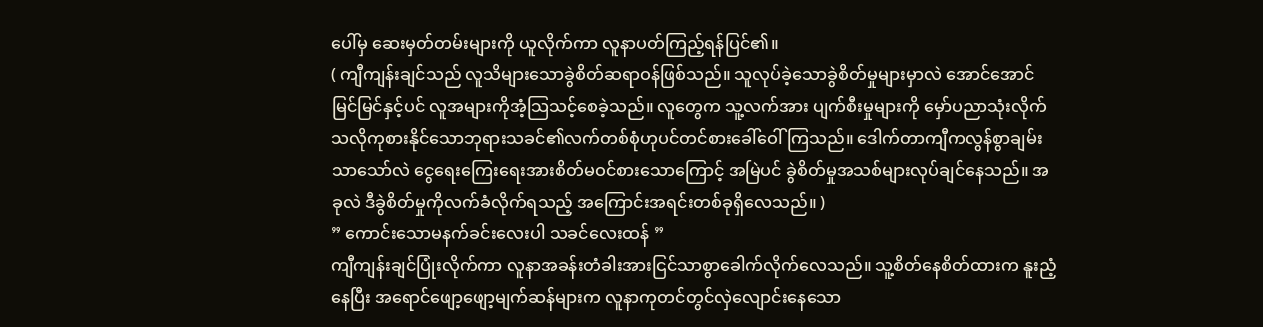ပေါ်မှ ဆေးမှတ်တမ်းများကို ယူလိုက်ကာ လူနာပတ်ကြည့်ရန်ပြင်၏။
( ကျီကျန်းချင်သည် လူသိများသောခွဲစိတ်ဆရာဝန်ဖြစ်သည်။ သူလုပ်ခဲ့သောခွဲစိတ်မှုများမှာလဲ အောင်အောင်မြင်မြင်နှင့်ပင် လူအများကိုအံ့သြသင့်စေခဲ့သည်။ လူတွေက သူ့လက်အား ပျက်စီးမှုများကို မှော်ပညာသုံးလိုက်သလိုကုစားနိုင်သောဘုရားသခင်၏လက်တစ်စုံဟုပင်တင်စားခေါ်ဝေါ်ကြသည်။ ဒေါက်တာကျီကလွန်စွာချမ်းသာသော်လဲ ငွေရေးကြေးရေးအားစိတ်မဝင်စားသောကြောင့် အမြဲပင် ခွဲစိတ်မှုအသစ်များလုပ်ချင်နေသည်။ အခုလဲ ဒီခွဲစိတ်မှုကိုလက်ခံလိုက်ရသည့် အကြောင်းအရင်းတစ်ခုရှိလေသည်။ )
” ကောင်းသောမနက်ခင်းလေးပါ သခင်လေးထန် ”
ကျီကျန်းချင်ပြုံးလိုက်ကာ လူနာအခန်းတံခါးအားငြင်သာစွာခေါက်လိုက်လေသည်။ သူ့စိတ်နေစိတ်ထားက နူးညံ့နေပြီး အရောင်ဖျော့ဖျော့မျက်ဆန်များက လူနာကုတင်တွင်လှဲလျောင်းနေသော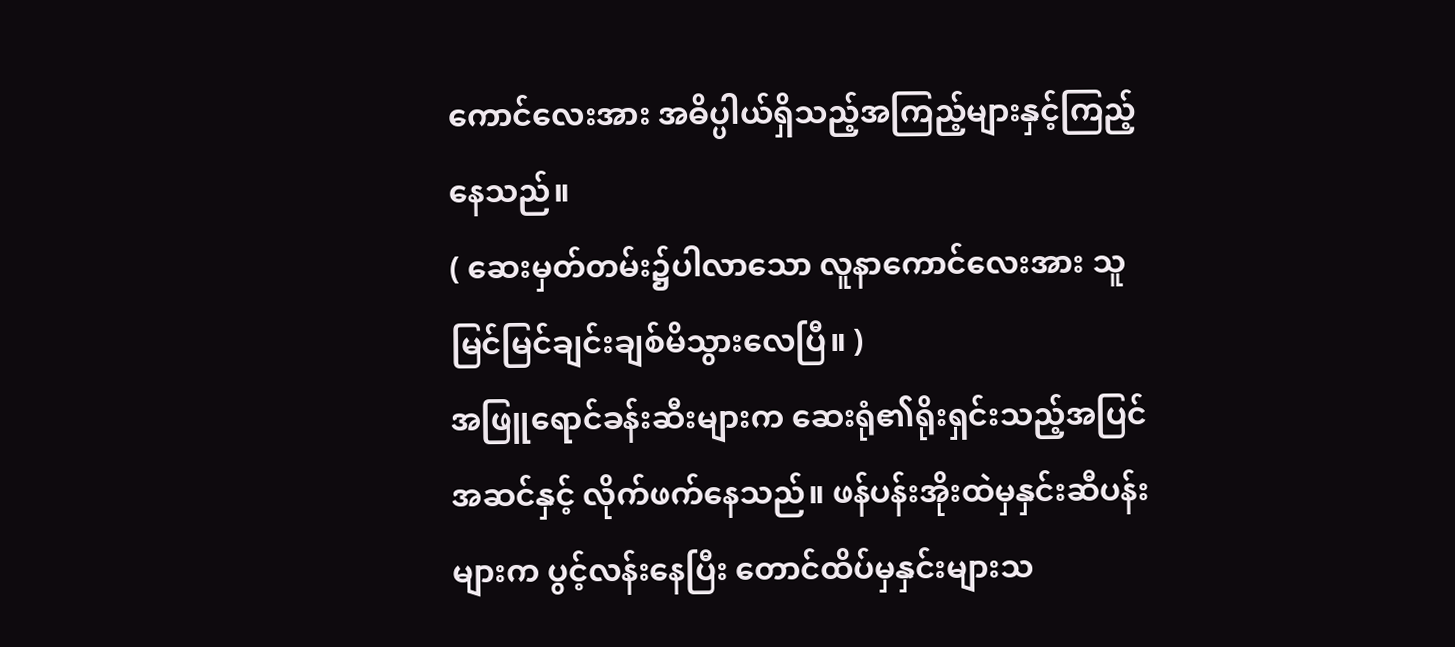ကောင်လေးအား အဓိပ္ပါယ်ရှိသည့်အကြည့်များနှင့်ကြည့်နေသည်။
( ဆေးမှတ်တမ်း၌ပါလာသော လူနာကောင်လေးအား သူမြင်မြင်ချင်းချစ်မိသွားလေပြီ။ )
အဖြူရောင်ခန်းဆီးများက ဆေးရုံ၏ရိုးရှင်းသည့်အပြင်အဆင်နှင့် လိုက်ဖက်နေသည်။ ဖန်ပန်းအိုးထဲမှနှင်းဆီပန်းများက ပွင့်လန်းနေပြီး တောင်ထိပ်မှနှင်းများသ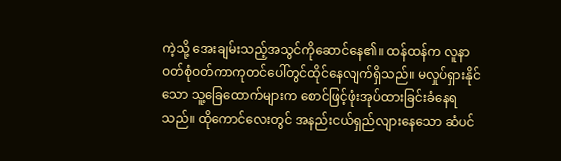ကဲ့သို့ အေးချမ်းသည့်အသွင်ကိုဆောင်နေ၏။ ထန်ထန်က လူနာဝတ်စုံဝတ်ကာကုတင်ပေါ်တွင်ထိုင်နေလျက်ရှိသည်။ မလှုပ်ရှားနိုင်သော သူ့ခြေထောက်များက စောင်ဖြင့်ဖုံးအုပ်ထားခြင်းခံနေရသည်။ ထိုကောင်လေးတွင် အနည်းငယ်ရှည်လျားနေသော ဆံပင်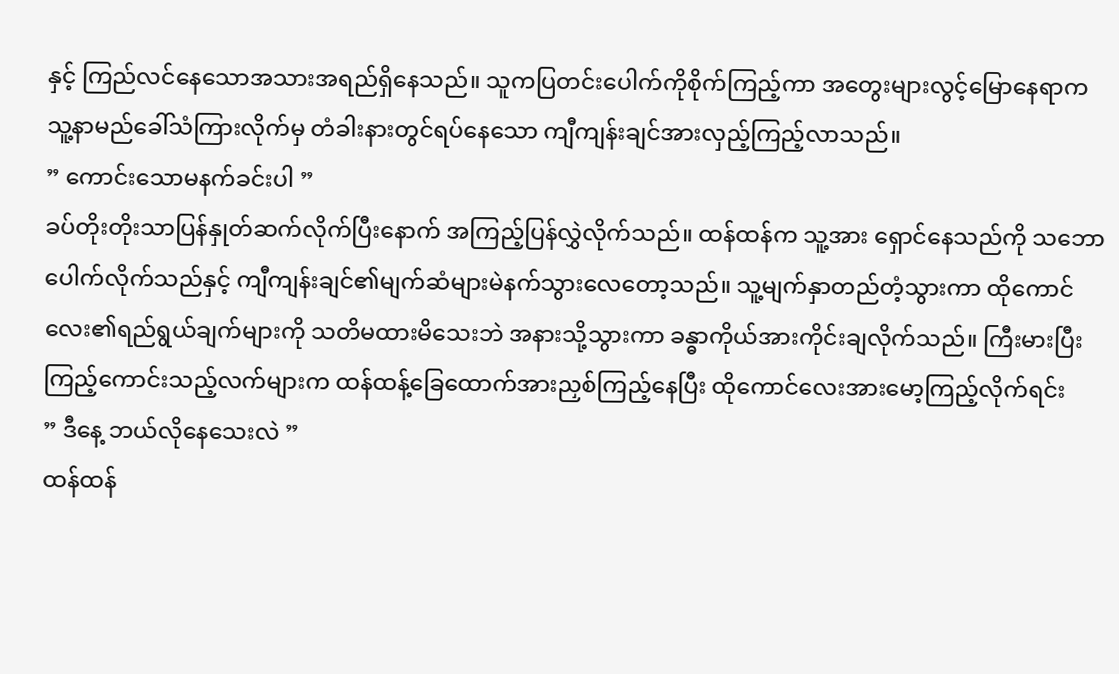နှင့် ကြည်လင်နေသောအသားအရည်ရှိနေသည်။ သူကပြတင်းပေါက်ကိုစိုက်ကြည့်ကာ အတွေးများလွင့်မြောနေရာက သူ့နာမည်ခေါ်သံကြားလိုက်မှ တံခါးနားတွင်ရပ်နေသော ကျီကျန်းချင်အားလှည့်ကြည့်လာသည်။
” ကောင်းသောမနက်ခင်းပါ ”
ခပ်တိုးတိုးသာပြန်နှုတ်ဆက်လိုက်ပြီးနောက် အကြည့်ပြန်လွှဲလိုက်သည်။ ထန်ထန်က သူ့အား ရှောင်နေသည်ကို သဘောပေါက်လိုက်သည်နှင့် ကျီကျန်းချင်၏မျက်ဆံများမဲနက်သွားလေတော့သည်။ သူ့မျက်နှာတည်တံ့သွားကာ ထိုကောင်လေး၏ရည်ရွယ်ချက်များကို သတိမထားမိသေးဘဲ အနားသို့သွားကာ ခန္ဓာကိုယ်အားကိုင်းချလိုက်သည်။ ကြီးမားပြီး ကြည့်ကောင်းသည့်လက်များက ထန်ထန့်ခြေထောက်အားညှစ်ကြည့်နေပြီး ထိုကောင်လေးအားမော့ကြည့်လိုက်ရင်း
” ဒီနေ့ ဘယ်လိုနေသေးလဲ ”
ထန်ထန်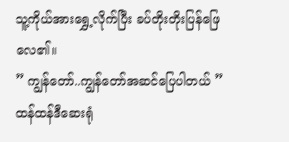သူ့ကိုယ်အားရွှေ့လိုက်ပြီး ခပ်တိုးတိုးပြန်ဖြေလေ၏။
” ကျွန်တော်..ကျွန်တော်အဆင်ပြေပါတယ် ”
ထန်ထန်ဒီဆေးရုံ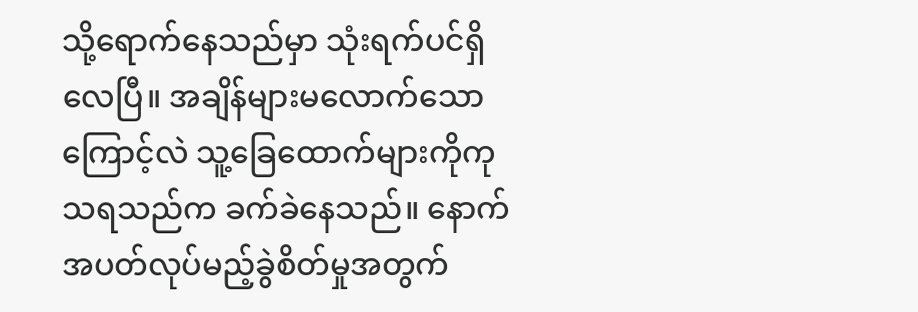သို့ရောက်နေသည်မှာ သုံးရက်ပင်ရှိလေပြီ။ အချိန်များမလောက်သောကြောင့်လဲ သူ့ခြေထောက်များကိုကုသရသည်က ခက်ခဲနေသည်။ နောက်အပတ်လုပ်မည့်ခွဲစိတ်မှုအတွက်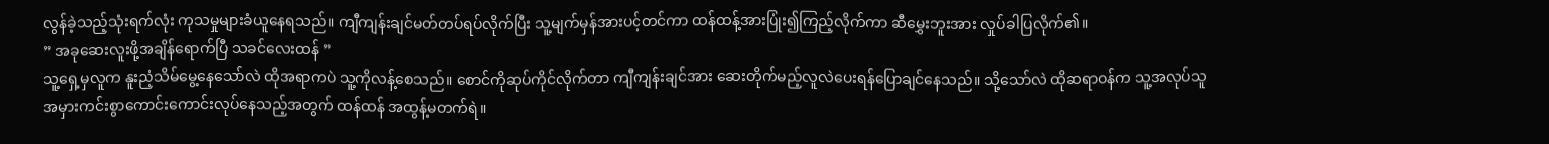လွန်ခဲ့သည့်သုံးရက်လုံး ကုသမှုများခံယူနေရသည်။ ကျီကျန်းချင်မတ်တပ်ရပ်လိုက်ပြီး သူ့မျက်မှန်အားပင့်တင်ကာ ထန်ထန့်အားပြုံး၍ကြည့်လိုက်ကာ ဆီမွှေးဘူးအား လှုပ်ခါပြလိုက်၏။
” အခုဆေးလူးဖို့အချိန်ရောက်ပြီ သခင်လေးထန် ”
သူ့ရှေ့မှလူက နူးညံ့သိမ်မွေ့နေသော်လဲ ထိုအရာကပဲ သူ့ကိုလန့်စေသည်။ စောင်ကိုဆုပ်ကိုင်လိုက်တာ ကျီကျန်းချင်အား ဆေးတိုက်မည့်လူလဲပေးရန်ပြောချင်နေသည်။ သို့သော်လဲ ထိုဆရာဝန်က သူ့အလုပ်သူ အမှားကင်းစွာကောင်းကောင်းလုပ်နေသည့်အတွက် ထန်ထန် အထွန့်မတက်ရဲ။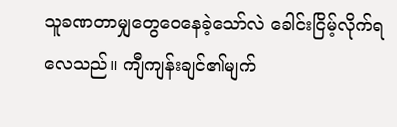သူခဏတာမျှတွေဝေနေခဲ့သော်လဲ ခေါင်းငြိမ့်လိုက်ရလေသည်။ ကျီကျန်းချင်၏မျက်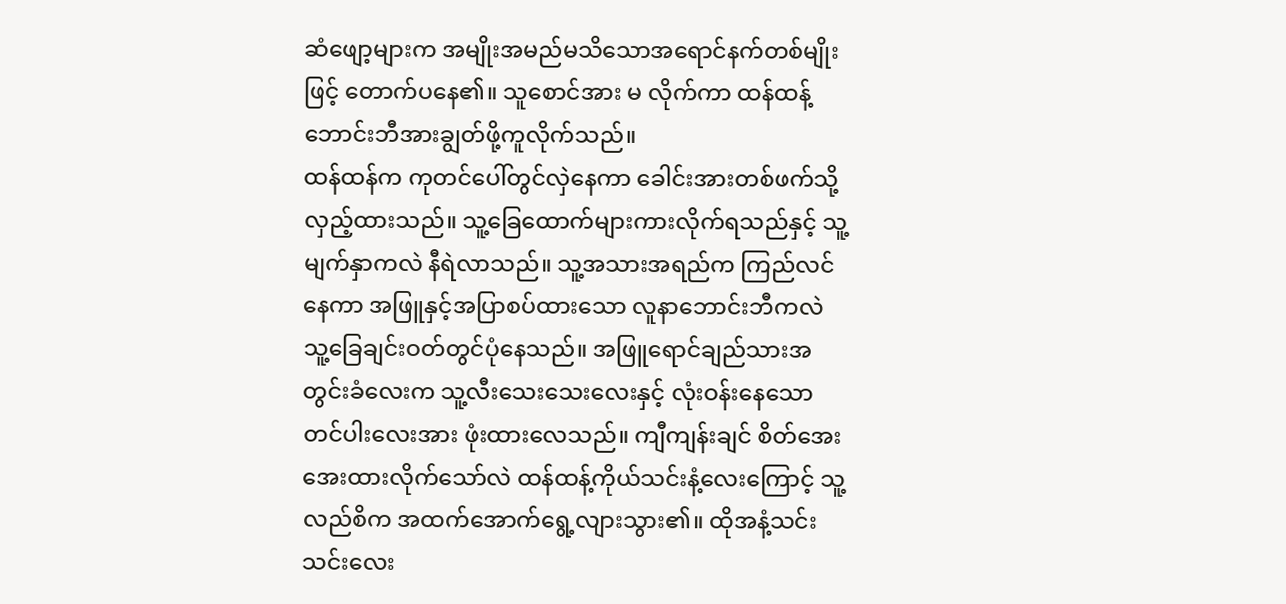ဆံဖျော့များက အမျိုးအမည်မသိသောအရောင်နက်တစ်မျိုးဖြင့် တောက်ပနေ၏။ သူစောင်အား မ လိုက်ကာ ထန်ထန့်ဘောင်းဘီအားချွတ်ဖို့ကူလိုက်သည်။
ထန်ထန်က ကုတင်ပေါ်တွင်လှဲနေကာ ခေါင်းအားတစ်ဖက်သို့လှည့်ထားသည်။ သူ့ခြေထောက်များကားလိုက်ရသည်နှင့် သူ့မျက်နှာကလဲ နီရဲလာသည်။ သူ့အသားအရည်က ကြည်လင်နေကာ အဖြူနှင့်အပြာစပ်ထားသော လူနာဘောင်းဘီကလဲ သူ့ခြေချင်းဝတ်တွင်ပုံနေသည်။ အဖြူရောင်ချည်သားအတွင်းခံလေးက သူ့လီးသေးသေးလေးနှင့် လုံးဝန်းနေသောတင်ပါးလေးအား ဖုံးထားလေသည်။ ကျီကျန်းချင် စိတ်အေးအေးထားလိုက်သော်လဲ ထန်ထန့်ကိုယ်သင်းနံ့လေးကြောင့် သူ့လည်စိက အထက်အောက်ရွေ့လျားသွား၏။ ထိုအနံ့သင်းသင်းလေး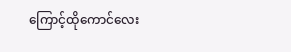ကြောင့်ထိုကောင်လေး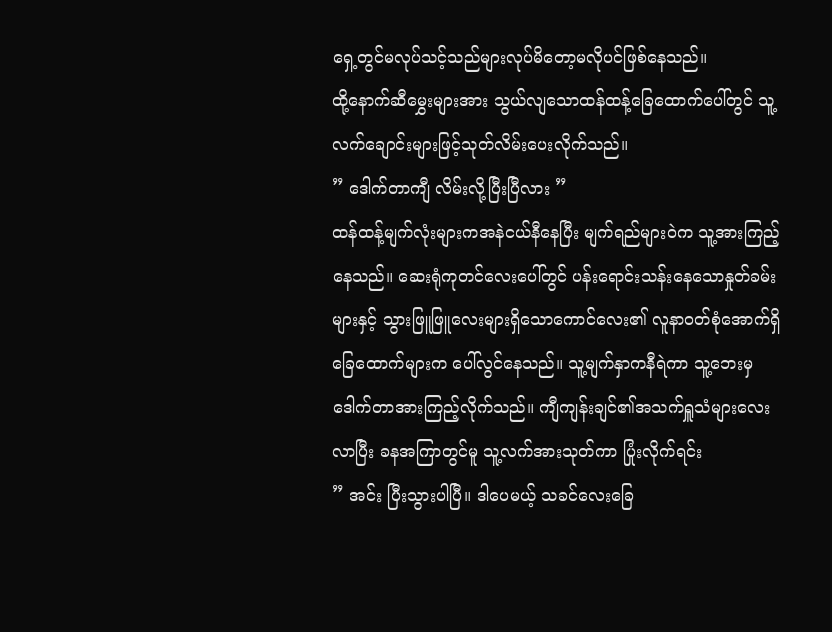ရှေ့တွင်မလုပ်သင့်သည်များလုပ်မိတော့မလိုပင်ဖြစ်နေသည်။
ထို့နောက်ဆီမွှေးများအား သွယ်လျသောထန်ထန့်ခြေထောက်ပေါ်တွင် သူ့လက်ချောင်းများဖြင့်သုတ်လိမ်းပေးလိုက်သည်။
” ဒေါက်တာကျီ လိမ်းလို့ပြီးပြီလား ”
ထန်ထန့်မျက်လုံးများကအနဲငယ်နီနေပြီး မျက်ရည်များဝဲက သူ့အားကြည့်နေသည်။ ဆေးရုံကုတင်လေးပေါ်တွင် ပန်းရောင်းသန်းနေသောနှုတ်ခမ်းများနှင့် သွားဖြူဖြူလေးများရှိသောကောင်လေး၏ လူနာဝတ်စုံအောက်ရှိ ခြေထောက်များက ပေါ်လွင်နေသည်။ သူ့မျက်နှာကနီရဲကာ သူ့ဘေးမှ ဒေါက်တာအားကြည့်လိုက်သည်။ ကျီကျန်းချင်၏အသက်ရှူသံများလေးလာပြီး ခနအကြာတွင်မူ သူ့လက်အားသုတ်ကာ ပြုံးလိုက်ရင်း
” အင်း ပြီးသွားပါပြီ။ ဒါပေမယ့် သခင်လေးခြေ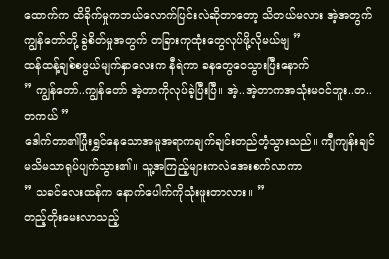ထောက်က ထိခိုက်မှုကဘယ်လောက်ပြင်းလဲဆိုတာတော့ သိတယ်မလား အဲ့အတွက်ကျွန်တော်တို့ ခွဲစိတ်မှုအတွက် တခြားကုထုံးတွေလုပ်ဖို့လိုမယ်ဗျ ”
ထန်ထန့်ချစ်စဖွယ်မျက်နှာလေးက နီရဲကာ ခနတွေဝေသွားပြီးနောက်
” ကျွန်တော်..ကျွန်တော် အဲ့တာကိုလုပ်ခဲ့ပြီးပြီ။ အဲ့..အဲ့တာကအသုံးမဝင်ဘူး..တ..တကယ် ”
ဒေါက်တာ၏ပြုံးရွှင်နေသောအမူအရာကချက်ချင်းတည်တံ့သွားသည်။ ကျီကျန်းချင် မသိမသာရုပ်ပျက်သွား၏။ သူ့အကြည့်များကလဲအေးစက်လာကာ
” သခင်လေးထန်က နောက်ပေါက်ကိုသုံးဖူးတာလား။ ”
တည့်တိုးမေးလာသည့်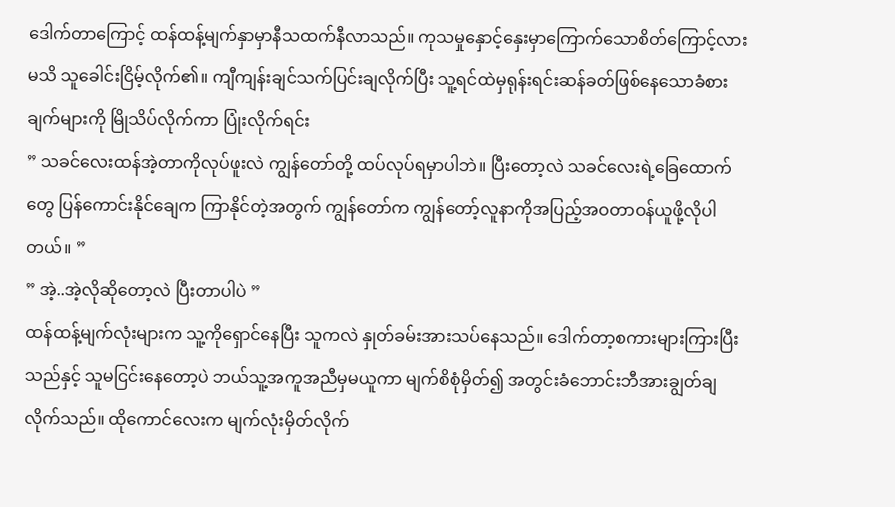ဒေါက်တာကြောင့် ထန်ထန့်မျက်နှာမှာနီသထက်နီလာသည်။ ကုသမှုနှောင့်နှေးမှာကြောက်သောစိတ်ကြောင့်လားမသိ သူခေါင်းငြိမ့်လိုက်၏။ ကျီကျန်းချင်သက်ပြင်းချလိုက်ပြီး သူ့ရင်ထဲမှရုန်းရင်းဆန်ခတ်ဖြစ်နေသောခံစားချက်များကို မြိုသိပ်လိုက်ကာ ပြုံးလိုက်ရင်း
” သခင်လေးထန်အဲ့တာကိုလုပ်ဖူးလဲ ကျွန်တော်တို့ ထပ်လုပ်ရမှာပါဘဲ။ ပြီးတော့လဲ သခင်လေးရဲ့ခြေထောက်တွေ ပြန်ကောင်းနိုင်ချေက ကြာနိုင်တဲ့အတွက် ကျွန်တော်က ကျွန်တော့်လူနာကိုအပြည့်အဝတာဝန်ယူဖို့လိုပါတယ်။ ”
” အဲ့..အဲ့လိုဆိုတော့လဲ ပြီးတာပါပဲ ”
ထန်ထန့်မျက်လုံးများက သူ့ကိုရှောင်နေပြီး သူကလဲ နှုတ်ခမ်းအားသပ်နေသည်။ ဒေါက်တာ့စကားများကြားပြီးသည်နှင့် သူမငြင်းနေတော့ပဲ ဘယ်သူ့အကူအညီမှမယူကာ မျက်စိစုံမှိတ်၍ အတွင်းခံဘောင်းဘီအားချွတ်ချလိုက်သည်။ ထိုကောင်လေးက မျက်လုံးမှိတ်လိုက်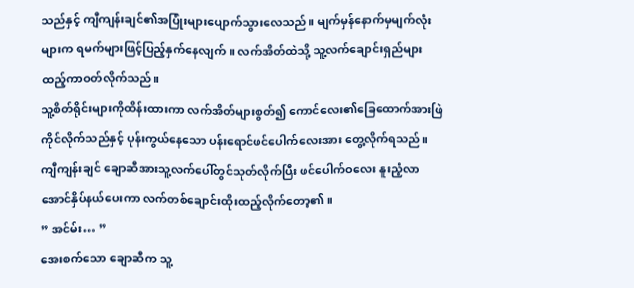သည်နှင့် ကျီကျန်းချင်၏အပြုံးများပျောက်သွားလေသည်။ မျက်မှန်နောက်မှမျက်လုံးများက ရမက်များဖြင့်ပြည့်နှက်နေလျက်။ လက်အိတ်ထဲသို့ သူ့လက်ချောင်းရှည်များထည့်ကာဝတ်လိုက်သည်။
သူ့စိတ်ရိုင်းများကိုထိန်းထားကာ လက်အိတ်များစွတ်၍ ကောင်လေး၏ခြေထောက်အားဖြဲကိုင်လိုက်သည်နှင့် ပုန်းကွယ်နေသော ပန်းရောင်ဖင်ပေါက်လေးအား တွေ့လိုက်ရသည်။ ကျီကျန်းချင် ချောဆီအားသူ့လက်ပေါ်တွင်သုတ်လိုက်ပြီး ဖင်ပေါက်ဝလေး နူးညံ့လာအောင်နှိပ်နယ်ပေးကာ လက်တစ်ချောင်းထိုးထည့်လိုက်တော့၏။
” အင်မ်း… ”
အေးစက်သော ချောဆီက သူ့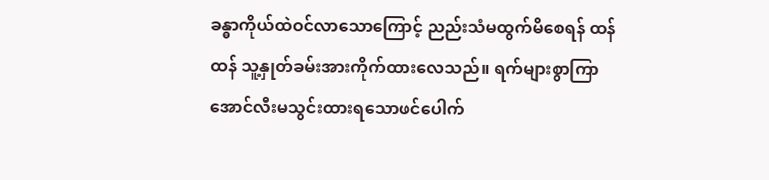ခန္ဓာကိုယ်ထဲဝင်လာသောကြောင့် ညည်းသံမထွက်မိစေရန် ထန်ထန် သူ့နှုတ်ခမ်းအားကိုက်ထားလေသည်။ ရက်များစွာကြာအောင်လီးမသွင်းထားရသောဖင်ပေါက်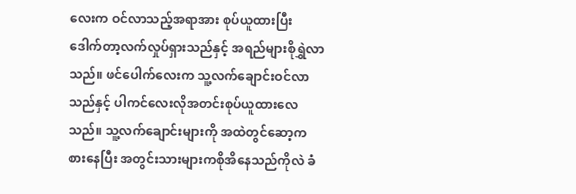လေးက ဝင်လာသည့်အရာအား စုပ်ယူထားပြီး ဒေါက်တာ့လက်လှုပ်ရှားသည်နှင့် အရည်များစိုရွှဲလာသည်။ ဖင်ပေါက်လေးက သူ့လက်ချောင်းဝင်လာသည်နှင့် ပါကင်လေးလိုအတင်းစုပ်ယူထားလေသည်။ သူ့လက်ချောင်းများကို အထဲတွင်ဆော့ကစားနေပြီး အတွင်းသားများကစိုအိနေသည်ကိုလဲ ခံ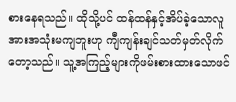စားနေရသည်။ ထိုသို့ပင် ထန်ထန်နှင့်အိပ်ခဲ့သောလူအားအသုံးမကျဘူးဟု ကျီကျန်းချင်သတ်မှတ်လိုက်တော့သည်။ သူ့အကြည့်များကိုဖမ်းစားထားသောဖင်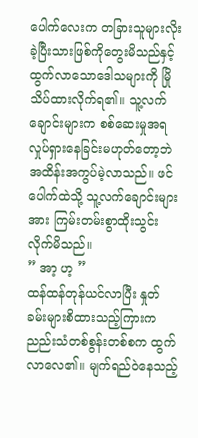ပေါက်လေးက တခြားသူများလိုးခဲ့ပြီးသားဖြစ်ကိုတွေးမိသည်နှင့် ထွက်လာသောဒေါသများကို မြိုသိပ်ထားလိုက်ရ၏။ သူ့လက်ချောင်းများက စစ်ဆေးမှုအရလှုပ်ရှားနေခြင်းမဟုတ်တော့ဘဲ အထိန်းအကွပ်မဲ့လာသည်။ ဖင်ပေါက်ထဲသို့ သူ့လက်ချောင်းများအား ကြမ်းတမ်းစွာထိုးသွင်းလိုက်မိသည်။
” အာ့ ဟ့ ”
ထန်ထန်တုန်ယင်လာပြီး နှုတ်ခမ်းများစိထားသည့်ကြားက ညည်းသံတစ်စွန်းတစ်စက ထွက်လာလေ၏။ မျက်ရည်ဝဲနေသည့်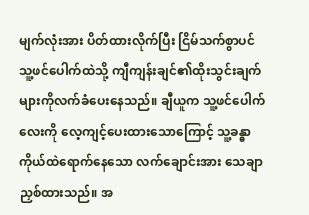မျက်လုံးအား ပိတ်ထားလိုက်ပြီး ငြိမ်သက်စွာပင် သူ့ဖင်ပေါက်ထဲသို့ ကျီကျန်းချင်၏ထိုးသွင်းချက်များကိုလက်ခံပေးနေသည်။ ချီယူက သူ့ဖင်ပေါက်လေးကို လေ့ကျင့်ပေးထားသောကြောင့် သူ့ခန္ဓာကိုယ်ထဲရောက်နေသော လက်ချောင်းအား သေချာညှစ်ထားသည်။ အ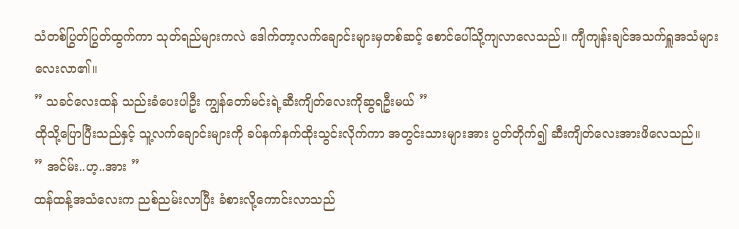သံတစ်ပြွတ်ပြွတ်ထွက်ကာ သုတ်ရည်များကလဲ ဒေါက်တာ့လက်ချောင်းများမှတစ်ဆင့် စောင်ပေါ်သို့ကျလာလေသည်။ ကျီကျန်းချင်အသက်ရှူအသံများလေးလာ၏။
” သခင်လေးထန် သည်းခံပေးပါဦး ကျွန်တော်မင်းရဲ့ဆီးကျိတ်လေးကိုဆွရဦးမယ် ”
ထိုသို့ပြောပြီးသည်နှင့် သူ့လက်ချောင်းများကို ခပ်နက်နက်ထိုးသွင်းလိုက်ကာ အတွင်းသားများအား ပွတ်တိုက်၍ ဆီးကျိတ်လေးအားဖိလေသည်။
” အင်မ်း..ဟ့..အား ”
ထန်ထန့်အသံလေးက ညစ်ညမ်းလာပြီး ခံစားလို့ကောင်းလာသည်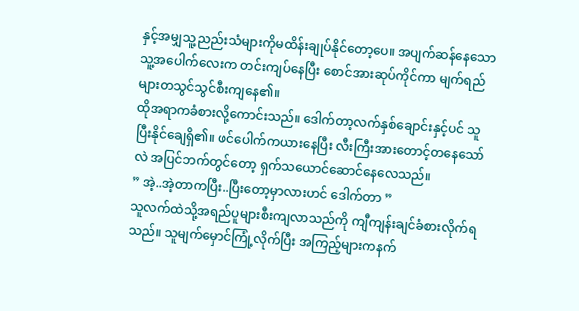နှင့်အမျှသူ့ညည်းသံများကိုမထိန်းချုပ်နိုင်တော့ပေ။ အပျက်ဆန်နေသောသူ့အပေါက်လေးက တင်းကျပ်နေပြီး စောင်အားဆုပ်ကိုင်ကာ မျက်ရည်များတသွင်သွင်စီးကျနေ၏။
ထိုအရာကခံစားလို့ကောင်းသည်။ ဒေါက်တာ့လက်နှစ်ချောင်းနှင့်ပင် သူပြီးနိုင်ချေရှိ၏။ ဖင်ပေါက်ကယားနေပြီး လီးကြီးအားတောင့်တနေသော်လဲ အပြင်ဘက်တွင်တော့ ရှက်သယောင်ဆောင်နေလေသည်။
” အဲ့..အဲ့တာကပြီး..ပြီးတော့မှာလားဟင် ဒေါက်တာ ”
သူလက်ထဲသို့အရည်ပူများစီးကျလာသည်ကို ကျီကျန်းချင်ခံစားလိုက်ရသည်။ သူမျက်မှောင်ကြုံ့လိုက်ပြီး အကြည့်များကနက်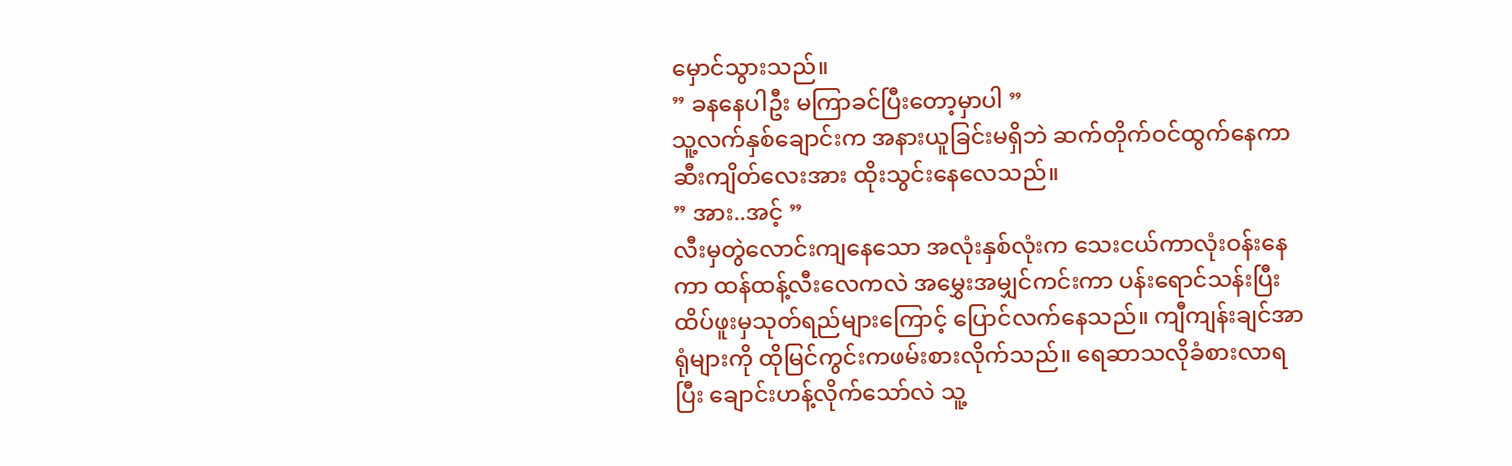မှောင်သွားသည်။
” ခနနေပါဦး မကြာခင်ပြီးတော့မှာပါ ”
သူ့လက်နှစ်ချောင်းက အနားယူခြင်းမရှိဘဲ ဆက်တိုက်ဝင်ထွက်နေကာဆီးကျိတ်လေးအား ထိုးသွင်းနေလေသည်။
” အား..အင့် ”
လီးမှတွဲလောင်းကျနေသော အလုံးနှစ်လုံးက သေးငယ်ကာလုံးဝန်းနေကာ ထန်ထန့်လီးလေကလဲ အမွှေးအမျှင်ကင်းကာ ပန်းရောင်သန်းပြီး ထိပ်ဖူးမှသုတ်ရည်များကြောင့် ပြောင်လက်နေသည်။ ကျီကျန်းချင်အာရုံများကို ထိုမြင်ကွင်းကဖမ်းစားလိုက်သည်။ ရေဆာသလိုခံစားလာရပြီး ချောင်းဟန့်လိုက်သော်လဲ သူ့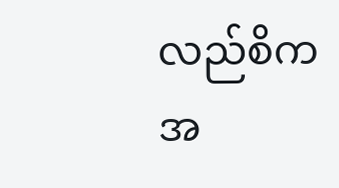လည်စိကအ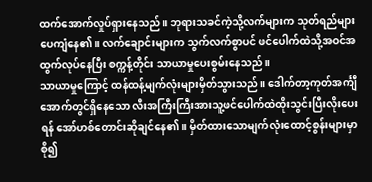ထက်အောက်လှုပ်ရှားနေသည်။ ဘုရားသခင်ကဲ့သို့လက်များက သုတ်ရည်များပေကျံနေ၏။ လက်ချောင်းများက သွက်လက်စွာပင် ဖင်ပေါက်ထဲသို့အဝင်အထွက်လုပ်နေပြီး စက္ကန့်တိုင်း သာယာမှုပေးစွမ်းနေသည်။
သာယာမှုကြောင့် ထန်ထန့်မျက်လုံးများမှိတ်သွားသည်။ ဒေါက်တာ့ကုတ်အင်္ကျီအောက်တွင်ရှိနေသော လီးအကြီးကြီးအားသူ့ဖင်ပေါက်ထဲထိုးသွင်းပြီးလိုးပေးရန် အော်ဟစ်တောင်းဆိုချင်နေ၏။ မှိတ်ထားသောမျက်လုံးထောင့်စွန်းများမှာစို၍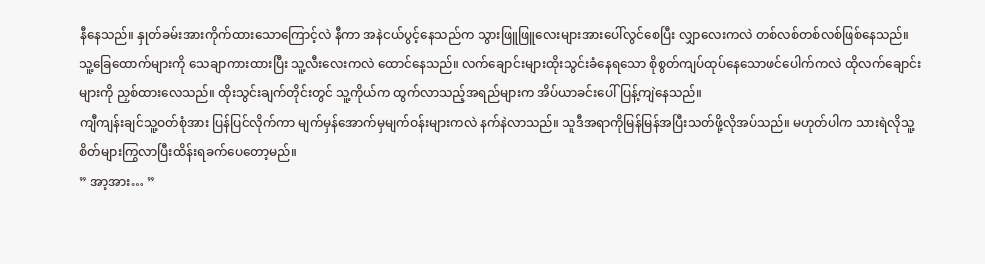နီနေသည်။ နှုတ်ခမ်းအားကိုက်ထားသောကြောင့်လဲ နီကာ အနဲငယ်ပွင့်နေသည်က သွားဖြူဖြူလေးများအားပေါ်လွင်စေပြီး လျှာလေးကလဲ တစ်လစ်တစ်လစ်ဖြစ်နေသည်။
သူ့ခြေထောက်များကို သေချာကားထားပြီး သူ့လီးလေးကလဲ ထောင်နေသည်။ လက်ချောင်းများထိုးသွင်းခံနေရသော စိုစွတ်ကျပ်ထုပ်နေသောဖင်ပေါက်ကလဲ ထိုလက်ချောင်းများကို ညှစ်ထားလေသည်။ ထိုးသွင်းချက်တိုင်းတွင် သူ့ကိုယ်က ထွက်လာသည့်အရည်များက အိပ်ယာခင်းပေါ်ပြန့်ကျဲနေသည်။
ကျီကျန်းချင်သူ့ဝတ်စုံအား ပြန်ပြင်လိုက်ကာ မျက်မှန်အောက်မှမျက်ဝန်းများကလဲ နက်နဲလာသည်။ သူဒီအရာကိုမြန်မြန်အပြီးသတ်ဖို့လိုအပ်သည်။ မဟုတ်ပါက သားရဲလိုသူ့စိတ်များကြွလာပြီးထိန်းရခက်ပေတော့မည်။
” အာ့အား… ”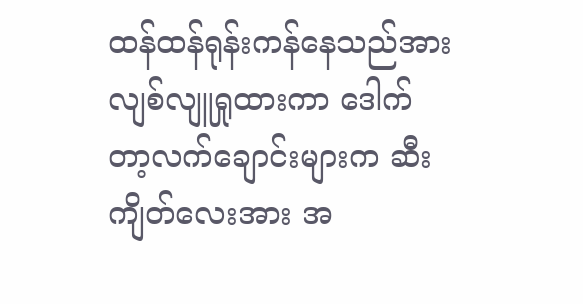ထန်ထန်ရုန်းကန်နေသည်အား လျစ်လျူရှုထားကာ ဒေါက်တာ့လက်ချောင်းများက ဆီးကျိတ်လေးအား အ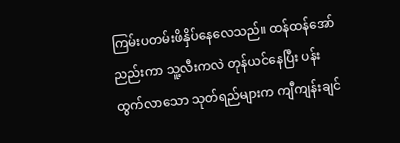ကြမ်းပတမ်းဖိနှိပ်နေလေသည်။ ထန်ထန်အော်ညည်းကာ သူ့လီးကလဲ တုန်ယင်နေပြီး ပန်းထွက်လာသော သုတ်ရည်များက ကျီကျန်းချင်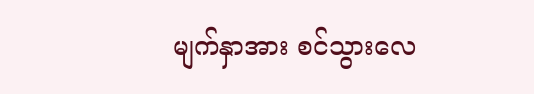မျက်နှာအား စင်သွားလေ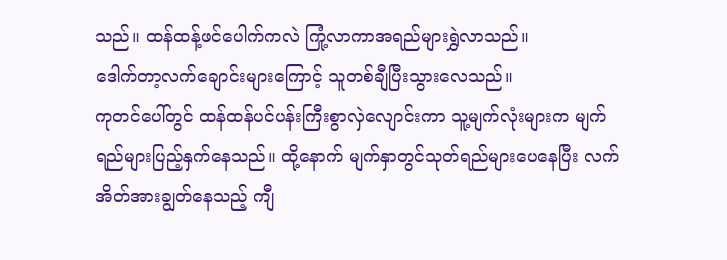သည်။ ထန်ထန့်ဖင်ပေါက်ကလဲ ကြုံ့လာကာအရည်များရွှဲလာသည်။
ဒေါက်တာ့လက်ချောင်းများကြောင့် သူတစ်ချီပြီးသွားလေသည်။
ကုတင်ပေါ်တွင် ထန်ထန်ပင်ပန်းကြီးစွာလှဲလျောင်းကာ သူ့မျက်လုံးများက မျက်ရည်များပြည့်နှက်နေသည်။ ထို့နောက် မျက်နှာတွင်သုတ်ရည်များပေနေပြီး လက်အိတ်အားချွတ်နေသည့် ကျီ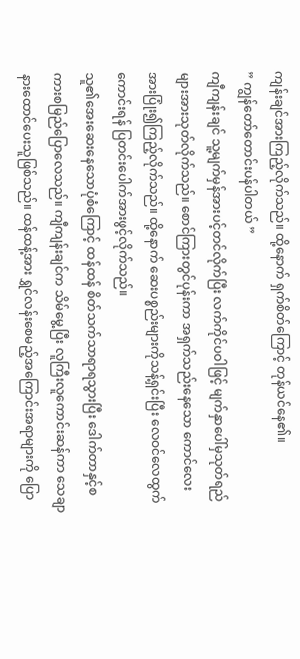ကျန်းချင်အားကြည့်လိုက်သည်။ ထို့နောက် ရှက်စိတ်ကြောင့် တုန်ယင်နေ၏။
” ကျွန်တော်တောင်းပန်ပါတယ် ”
ကျီကျန်းချင် သူ့မျက်မှန်အားပင့်တင်လိုက်ပြီး လက်ကိုင်ပဝါဖြင့် မျက်နှာပေါ်မှသုတ်ရည်များအားသုတ်လိုက်သည်။ စောင်ကြားတွင်ပုန်းကာ အရှက်သည်းနေသော ကောင်လေးအားပြုံး၍ကြည့်လိုက်သည်။ ထို့နောက် ဆေးပစ္စည်းများကိုသန့်ရှင်းပြီး လေဝင်လေထွက်ကောင်းရန် ပြတင်းပေါက်အားဖွင့်လိုက်သည်။
သူ၏အေးဆေးနေသောပုံစံကြောင့် ထန်ထန် စိတ်သက်သာရာရသွားပြီး ဒေါက်တာနှင့်စကားစမြည်ပြောလေသည်။ ကျီကျန်းချင်က သိမ်မွေ့ပြီး လူကြီးလူကောင်းဆန်ကာ သေချာနားထောင်ပေးသူဖြစ်သည်။ ထန်ထန့်အား ရွှင်လန်းစေမည့်အကြောင်းအရာများကို ပြော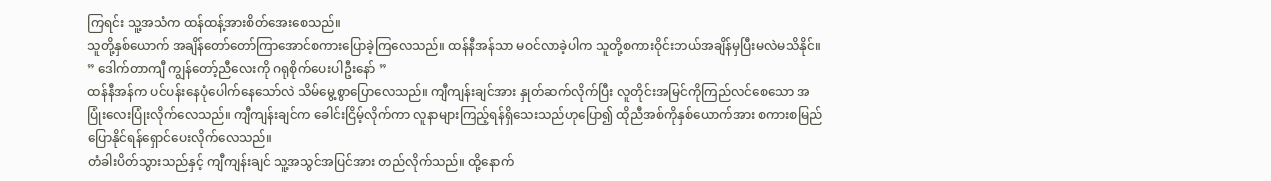ကြရင်း သူ့အသံက ထန်ထန့်အားစိတ်အေးစေသည်။
သူတို့နှစ်ယောက် အချိန်တော်တော်ကြာအောင်စကားပြောခဲ့ကြလေသည်။ ထန်နီအန်သာ မဝင်လာခဲ့ပါက သူတို့စကားဝိုင်းဘယ်အချိန်မှပြီးမလဲမသိနိုင်။
” ဒေါက်တာကျီ ကျွန်တော့်ညီလေးကို ဂရုစိုက်ပေးပါဦးနော် ”
ထန်နီအန်က ပင်ပန်းနေပုံပေါက်နေသော်လဲ သိမ်မွေ့စွာပြောလေသည်။ ကျီကျန်းချင်အား နှုတ်ဆက်လိုက်ပြီး လူတိုင်းအမြင်ကိုကြည်လင်စေသော အပြုံးလေးပြုံးလိုက်လေသည်။ ကျီကျန်းချင်က ခေါင်းငြိမ့်လိုက်ကာ လူနာများကြည့်ရန်ရှိသေးသည်ဟုပြော၍ ထိုညီအစ်ကိုနှစ်ယောက်အား စကားစမြည်ပြောနိုင်ရန်ရှောင်ပေးလိုက်လေသည်။
တံခါးပိတ်သွားသည်နှင့် ကျီကျန်းချင် သူ့အသွင်အပြင်အား တည်လိုက်သည်။ ထို့နောက်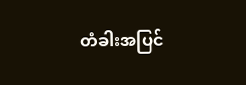တံခါးအပြင်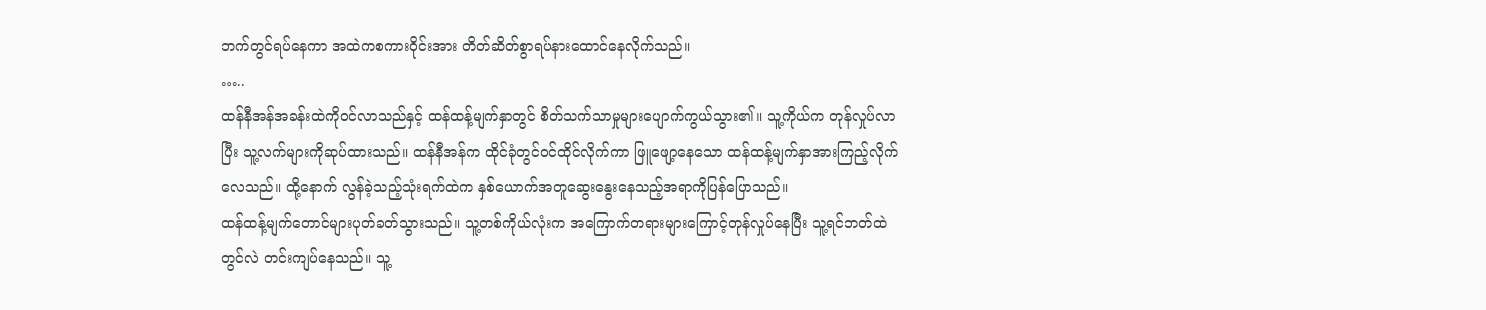ဘက်တွင်ရပ်နေကာ အထဲကစကားဝိုင်းအား တိတ်ဆိတ်စွာရပ်နားထောင်နေလိုက်သည်။
…..
ထန်နီအန်အခန်းထဲကိုဝင်လာသည်နှင့် ထန်ထန့်မျက်နှာတွင် စိတ်သက်သာမှုများပျောက်ကွယ်သွား၏။ သူ့ကိုယ်က တုန်လှုပ်လာပြီး သူ့လက်များကိုဆုပ်ထားသည်။ ထန်နီအန်က ထိုင်ခုံတွင်ဝင်ထိုင်လိုက်ကာ ဖြူဖျော့နေသော ထန်ထန့်မျက်နှာအားကြည့်လိုက်လေသည်။ ထို့နောက် လွန်ခဲ့သည့်သုံးရက်ထဲက နှစ်ယောက်အတူဆွေးနွေးနေသည့်အရာကိုပြန်ပြောသည်။
ထန်ထန့်မျက်တောင်များပုတ်ခတ်သွားသည်။ သူ့တစ်ကိုယ်လုံးက အကြောက်တရားများကြောင့်တုန်လှုပ်နေပြီး သူ့ရင်ဘတ်ထဲတွင်လဲ တင်းကျပ်နေသည်။ သူ့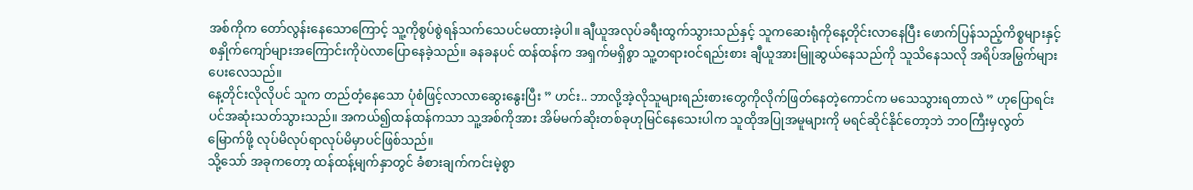အစ်ကိုက တော်လွန်းနေသောကြောင့် သူ့ကိုစွပ်စွဲရန်သက်သေပင်မထားခဲ့ပါ။ ချီယူအလုပ်ခရီးထွက်သွားသည်နှင့် သူကဆေးရုံကိုနေ့တိုင်းလာနေပြီး ဖောက်ပြန်သည့်ကိစ္စများနှင့် စနှိုက်ကျော်များအကြောင်းကိုပဲလာပြောနေခဲ့သည်။ ခနခနပင် ထန်ထန်က အရှက်မရှိစွာ သူ့တရားဝင်ရည်းစား ချီယူအားမြူဆွယ်နေသည်ကို သူသိနေသလို အရိပ်အမြွက်များပေးလေသည်။
နေ့တိုင်းလိုလိုပင် သူက တည်တံ့နေသော ပုံစံဖြင့်လာလာဆွေးနွေးပြီး ” ဟင်း.. ဘာလို့အဲ့လိုသူများရည်းစားတွေကိုလိုက်ဖြတ်နေတဲ့ကောင်က မသေသွားရတာလဲ ” ဟုပြောရင်းပင်အဆုံးသတ်သွားသည်။ အကယ်၍ထန်ထန်ကသာ သူ့အစ်ကိုအား အိမ်မက်ဆိုးတစ်ခုဟုမြင်နေသေးပါက သူထိုအပြုအမူများကို မရင်ဆိုင်နိုင်တော့ဘဲ ဘဝကြီးမှလွတ်မြောက်ဖို့ လုပ်မိလုပ်ရာလုပ်မိမှာပင်ဖြစ်သည်။
သို့သော် အခုကတော့ ထန်ထန့်မျက်နှာတွင် ခံစားချက်ကင်းမဲ့စွာ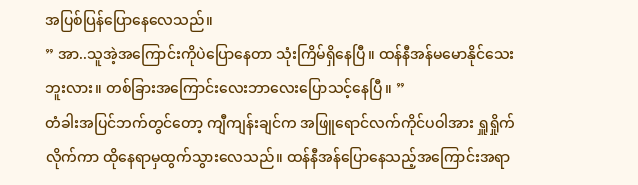အပြစ်ပြန်ပြောနေလေသည်။
” အာ..သူအဲ့အကြောင်းကိုပဲပြောနေတာ သုံးကြိမ်ရှိနေပြီ။ ထန်နီအန်မမောနိုင်သေးဘူးလား။ တစ်ခြားအကြောင်းလေးဘာလေးပြောသင့်နေပြီ။ ”
တံခါးအပြင်ဘက်တွင်တော့ ကျီကျန်းချင်က အဖြူရောင်လက်ကိုင်ပဝါအား ရှူရှိုက်လိုက်ကာ ထိုနေရာမှထွက်သွားလေသည်။ ထန်နီအန်ပြောနေသည့်အကြောင်းအရာ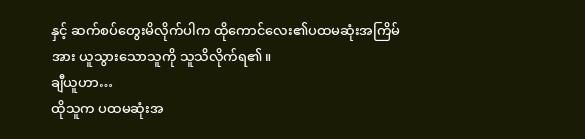နှင့် ဆက်စပ်တွေးမိလိုက်ပါက ထိုကောင်လေး၏ပထမဆုံးအကြိမ်အား ယူသွားသောသူကို သူသိလိုက်ရ၏။
ချီယူဟာ…
ထိုသူက ပထမဆုံးအ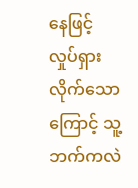နေဖြင့်လှုပ်ရှားလိုက်သောကြောင့် သူ့ဘက်ကလဲ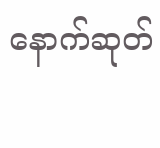နောက်ဆုတ်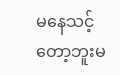မနေသင့်တော့ဘူးမ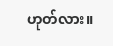ဟုတ်လား။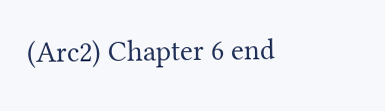(Arc2) Chapter 6 end